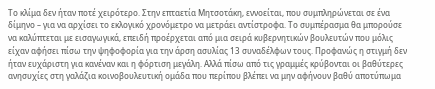Το κλίμα δεν ήταν ποτέ χειρότερο. Στην επταετία Μητσοτάκη, εννοείται, που συμπληρώνεται σε ένα δίμηνο – για να αρχίσει το εκλογικό χρονόμετρο να μετράει αντίστροφα. Το συμπέρασμα θα μπορούσε να καλύπτεται με εισαγωγικά, επειδή προέρχεται από μια σειρά κυβερνητικών βουλευτών που μόλις είχαν αφήσει πίσω την ψηφοφορία για την άρση ασυλίας 13 συναδέλφων τους. Προφανώς η στιγμή δεν ήταν ευχάριστη για κανέναν και η φόρτιση μεγάλη. Αλλά πίσω από τις γραμμές κρύβονται οι βαθύτερες ανησυχίες στη γαλάζια κοινοβουλευτική ομάδα που περίπου βλέπει να μην αφήνουν βαθύ αποτύπωμα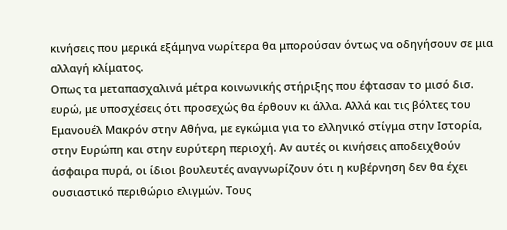κινήσεις που μερικά εξάμηνα νωρίτερα θα μπορούσαν όντως να οδηγήσουν σε μια αλλαγή κλίματος.
Οπως τα μεταπασχαλινά μέτρα κοινωνικής στήριξης που έφτασαν το μισό δισ. ευρώ, με υποσχέσεις ότι προσεχώς θα έρθουν κι άλλα. Αλλά και τις βόλτες του Εμανουέλ Μακρόν στην Αθήνα, με εγκώμια για το ελληνικό στίγμα στην Ιστορία, στην Ευρώπη και στην ευρύτερη περιοχή. Αν αυτές οι κινήσεις αποδειχθούν άσφαιρα πυρά, οι ίδιοι βουλευτές αναγνωρίζουν ότι η κυβέρνηση δεν θα έχει ουσιαστικό περιθώριο ελιγμών. Τους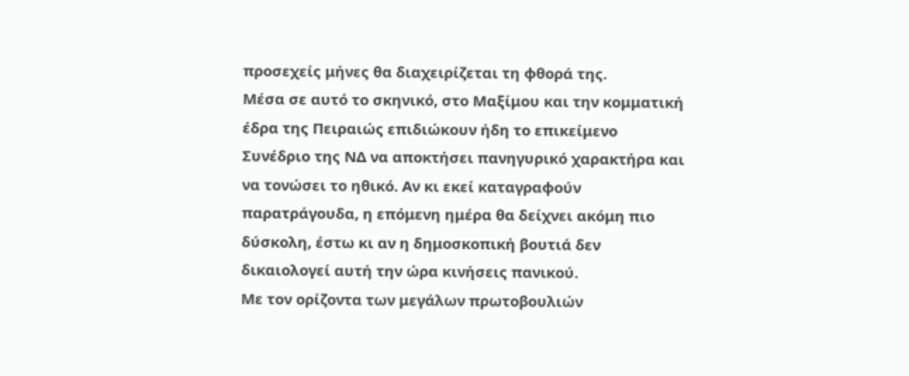προσεχείς μήνες θα διαχειρίζεται τη φθορά της.
Μέσα σε αυτό το σκηνικό, στο Μαξίμου και την κομματική έδρα της Πειραιώς επιδιώκουν ήδη το επικείμενο Συνέδριο της ΝΔ να αποκτήσει πανηγυρικό χαρακτήρα και να τονώσει το ηθικό. Αν κι εκεί καταγραφούν παρατράγουδα, η επόμενη ημέρα θα δείχνει ακόμη πιο δύσκολη, έστω κι αν η δημοσκοπική βουτιά δεν δικαιολογεί αυτή την ώρα κινήσεις πανικού.
Με τον ορίζοντα των μεγάλων πρωτοβουλιών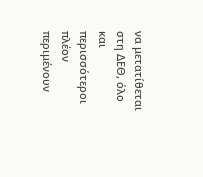να μετατίθεται στη ΔΕΘ, όλο και περισσότεροι πλέον περιμένουν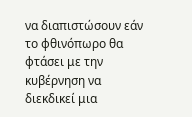να διαπιστώσουν εάν το φθινόπωρο θα φτάσει με την κυβέρνηση να διεκδικεί μια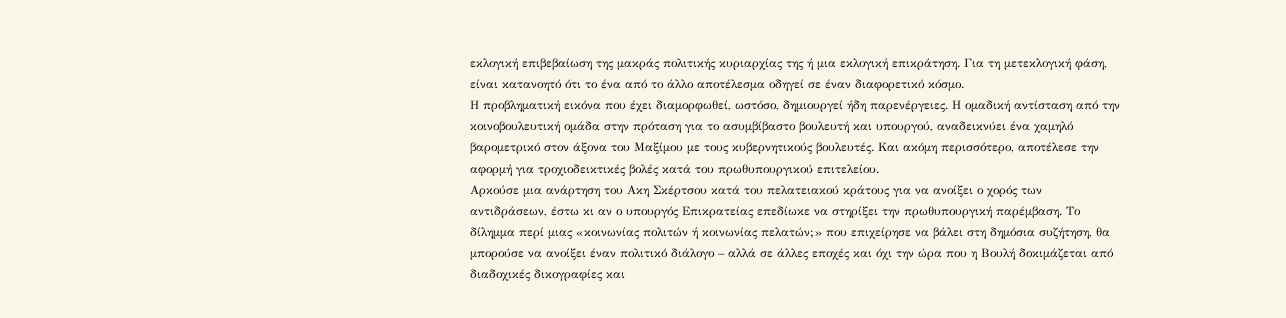εκλογική επιβεβαίωση της μακράς πολιτικής κυριαρχίας της ή μια εκλογική επικράτηση. Για τη μετεκλογική φάση, είναι κατανοητό ότι το ένα από το άλλο αποτέλεσμα οδηγεί σε έναν διαφορετικό κόσμο.
Η προβληματική εικόνα που έχει διαμορφωθεί, ωστόσο, δημιουργεί ήδη παρενέργειες. Η ομαδική αντίσταση από την κοινοβουλευτική ομάδα στην πρόταση για το ασυμβίβαστο βουλευτή και υπουργού, αναδεικνύει ένα χαμηλό βαρομετρικό στον άξονα του Μαξίμου με τους κυβερνητικούς βουλευτές. Και ακόμη περισσότερο, αποτέλεσε την αφορμή για τροχιοδεικτικές βολές κατά του πρωθυπουργικού επιτελείου.
Αρκούσε μια ανάρτηση του Ακη Σκέρτσου κατά του πελατειακού κράτους για να ανοίξει ο χορός των αντιδράσεων, έστω κι αν ο υπουργός Επικρατείας επεδίωκε να στηρίξει την πρωθυπουργική παρέμβαση. Το δίλημμα περί μιας «κοινωνίας πολιτών ή κοινωνίας πελατών;» που επιχείρησε να βάλει στη δημόσια συζήτηση, θα μπορούσε να ανοίξει έναν πολιτικό διάλογο – αλλά σε άλλες εποχές και όχι την ώρα που η Βουλή δοκιμάζεται από διαδοχικές δικογραφίες και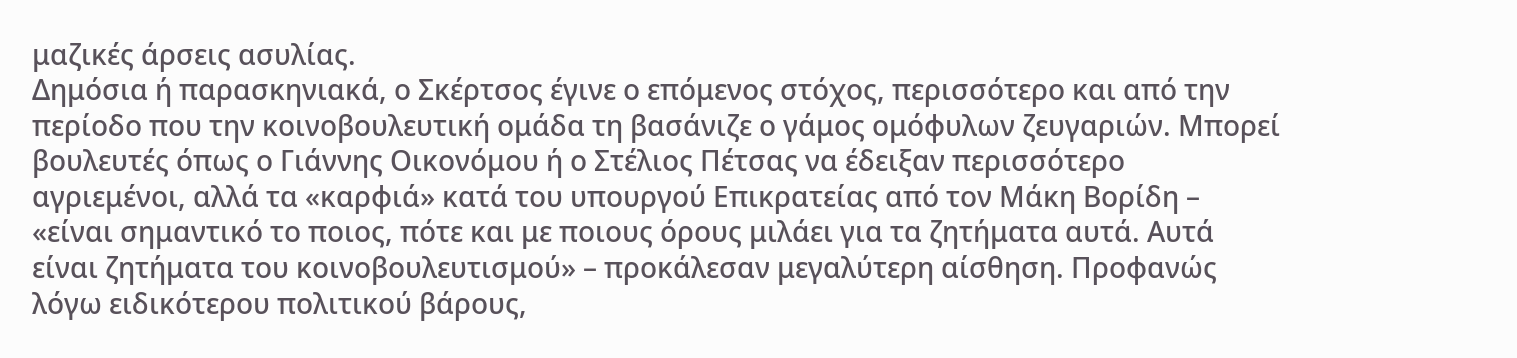μαζικές άρσεις ασυλίας.
Δημόσια ή παρασκηνιακά, ο Σκέρτσος έγινε ο επόμενος στόχος, περισσότερο και από την περίοδο που την κοινοβουλευτική ομάδα τη βασάνιζε ο γάμος ομόφυλων ζευγαριών. Μπορεί βουλευτές όπως ο Γιάννης Οικονόμου ή ο Στέλιος Πέτσας να έδειξαν περισσότερο αγριεμένοι, αλλά τα «καρφιά» κατά του υπουργού Επικρατείας από τον Μάκη Βορίδη – «είναι σημαντικό το ποιος, πότε και με ποιους όρους μιλάει για τα ζητήματα αυτά. Αυτά είναι ζητήματα του κοινοβουλευτισμού» – προκάλεσαν μεγαλύτερη αίσθηση. Προφανώς λόγω ειδικότερου πολιτικού βάρους,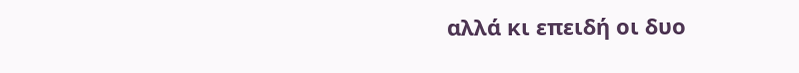αλλά κι επειδή οι δυο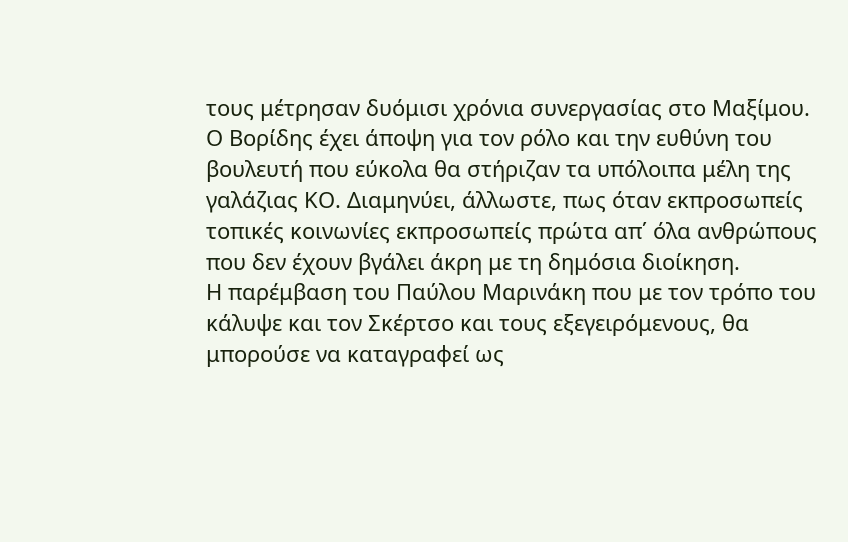τους μέτρησαν δυόμισι χρόνια συνεργασίας στο Μαξίμου.
Ο Βορίδης έχει άποψη για τον ρόλο και την ευθύνη του βουλευτή που εύκολα θα στήριζαν τα υπόλοιπα μέλη της γαλάζιας ΚΟ. Διαμηνύει, άλλωστε, πως όταν εκπροσωπείς τοπικές κοινωνίες εκπροσωπείς πρώτα απ΄ όλα ανθρώπους που δεν έχουν βγάλει άκρη με τη δημόσια διοίκηση.
Η παρέμβαση του Παύλου Μαρινάκη που με τον τρόπο του κάλυψε και τον Σκέρτσο και τους εξεγειρόμενους, θα μπορούσε να καταγραφεί ως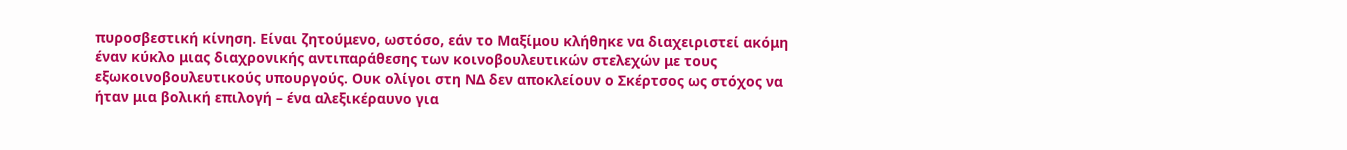πυροσβεστική κίνηση. Είναι ζητούμενο, ωστόσο, εάν το Μαξίμου κλήθηκε να διαχειριστεί ακόμη έναν κύκλο μιας διαχρονικής αντιπαράθεσης των κοινοβουλευτικών στελεχών με τους εξωκοινοβουλευτικούς υπουργούς. Ουκ ολίγοι στη ΝΔ δεν αποκλείουν ο Σκέρτσος ως στόχος να ήταν μια βολική επιλογή – ένα αλεξικέραυνο για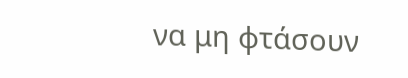να μη φτάσουν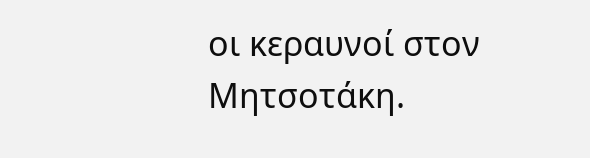οι κεραυνοί στον Μητσοτάκη.